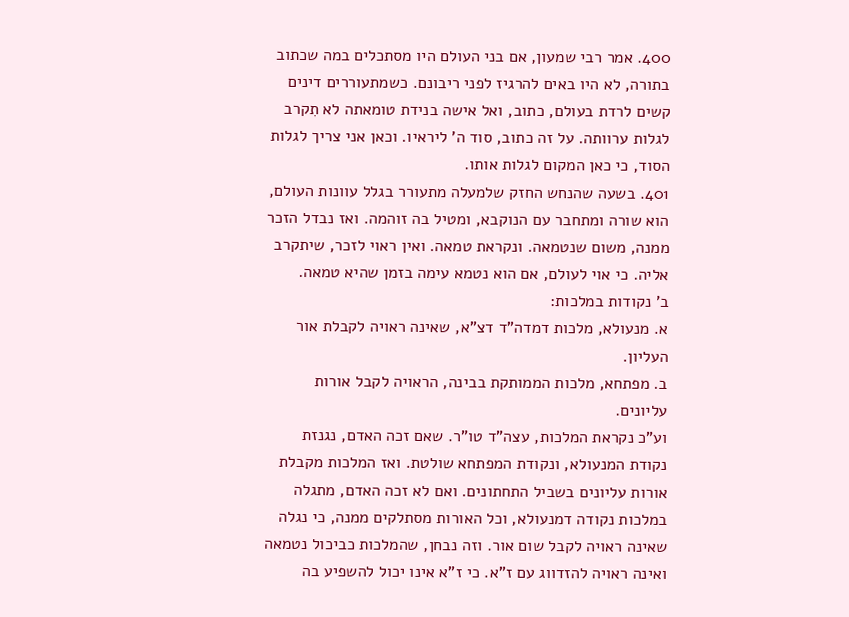400. אמר רבי שמעון, אם בני העולם היו מסתכלים במה שכתוב בתורה, לא היו באים להרגיז לפני ריבונם. כשמתעוררים דינים קשים לרדת בעולם, כתוב, ואל אישה בנידת טומאתה לא תִקרב לגלות ערוותה. על זה כתוב, סוד ה' ליראיו. וכאן אני צריך לגלות הסוד, כי כאן המקום לגלות אותו.
401. בשעה שהנחש החזק שלמעלה מתעורר בגלל עוונות העולם, הוא שורה ומתחבר עם הנוקבא, ומטיל בה זוהמה. ואז נבדל הזכר ממנה, משום שנטמאה. ונקראת טמאה. ואין ראוי לזכר, שיתקרב אליה. כי אוי לעולם, אם הוא נטמא עימה בזמן שהיא טמאה.
ב' נקודות במלכות:
א. מנעולא, מלכות דמדה"ד דצ"א, שאינה ראויה לקבלת אור העליון.
ב. מפתחא, מלכות הממותקת בבינה, הראויה לקבל אורות עליונים.
וע"כ נקראת המלכות, עצה"ד טו"ר. שאם זכה האדם, נגנזת נקודת המנעולא, ונקודת המפתחא שולטת. ואז המלכות מקבלת אורות עליונים בשביל התחתונים. ואם לא זכה האדם, מתגלה במלכות נקודה דמנעולא, וכל האורות מסתלקים ממנה, כי נגלה שאינה ראויה לקבל שום אור. וזה נבחן, שהמלכות כביכול נטמאה ואינה ראויה להזדווג עם ז"א. כי ז"א אינו יכול להשפיע בה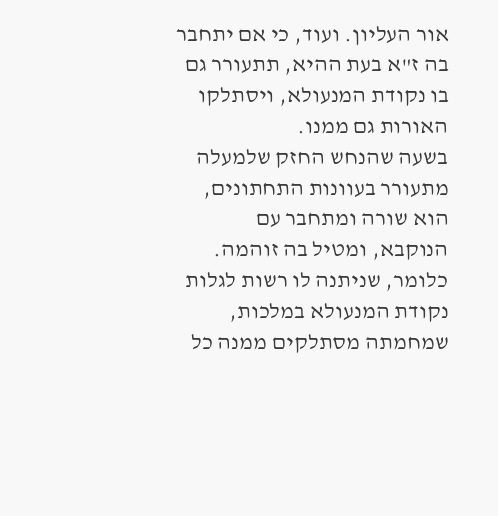אור העליון. ועוד, כי אם יתחבר בה ז"א בעת ההיא, תתעורר גם בו נקודת המנעולא, ויסתלקו האורות גם ממנו.
בשעה שהנחש החזק שלמעלה מתעורר בעוונות התחתונים, הוא שורה ומתחבר עם הנוקבא, ומטיל בה זוהמה. כלומר, שניתנה לו רשות לגלות נקודת המנעולא במלכות, שמחמתה מסתלקים ממנה כל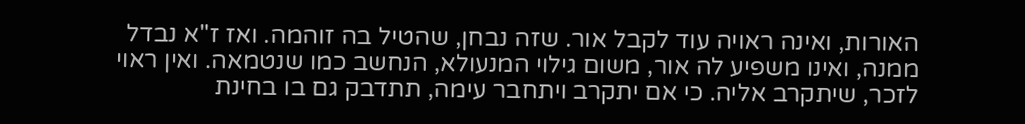האורות, ואינה ראויה עוד לקבל אור. שזה נבחן, שהטיל בה זוהמה. ואז ז"א נבדל ממנה, ואינו משפיע לה אור, משום גילוי המנעולא, הנחשב כמו שנטמאה. ואין ראוי לזכר, שיתקרב אליה. כי אם יתקרב ויתחבר עימה, תתדבק גם בו בחינת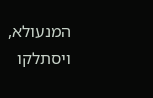המנעולא, ויסתלקו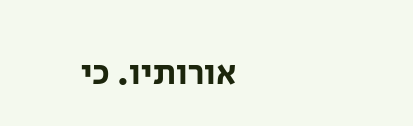אורותיו. כי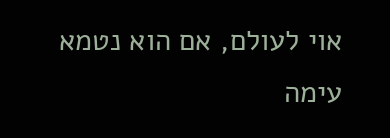אוי לעולם, אם הוא נטמא עימה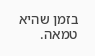בזמן שהיא טמאה.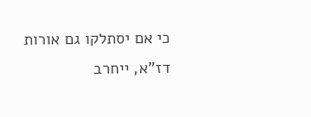כי אם יסתלקו גם אורות דז"א, ייחרב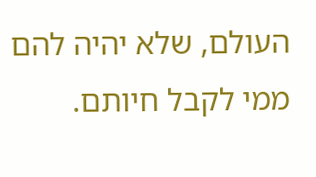העולם, שלא יהיה להם ממי לקבל חיותם.